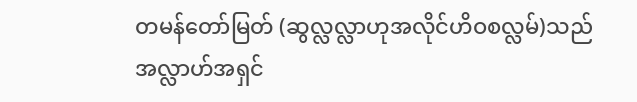တမန်တော်မြတ် (ဆွလ္လလ္လာဟုအလိုင်ဟိဝစလ္လမ်)သည် အလ္လာဟ်အရှင်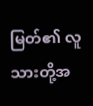မြတ်၏ လူသားတို့အ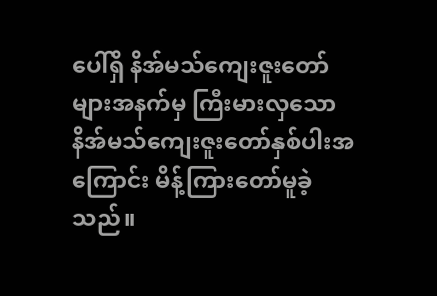ပေါ်ရှိ နိအ်မသ်ကျေးဇူးတော်များအနက်မှ ကြီးမားလှသော နိအ်မသ်ကျေးဇူးတော်နှစ်ပါးအကြောင်း မိန့်ကြားတော်မူခဲ့သည်။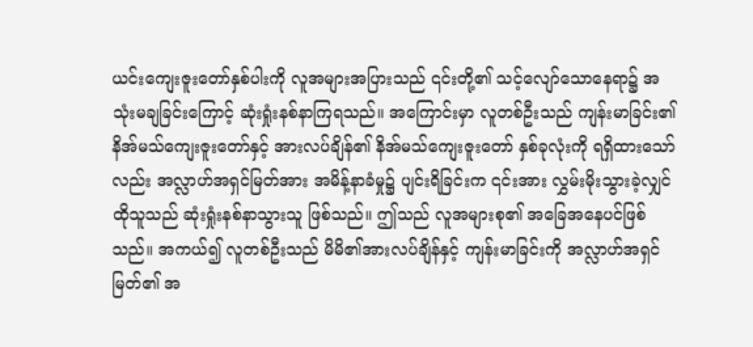ယင်းကျေးဇူးတော်နှစ်ပါးကို လူအများအပြားသည် ၎င်းတို့၏ သင့်လျော်သောနေရာ၌ အသုံးမချခြင်းကြောင့် ဆုံးရှုံးနစ်နာကြရသည်။ အကြောင်းမှာ လူတစ်ဦးသည် ကျန်းမာခြင်း၏ နိအ်မသ်ကျေးဇူးတော်နှင့် အားလပ်ချိန်၏ နိအ်မသ်ကျေးဇူးတော် နှစ်ခုလုံးကို ရရှိထားသော်လည်း အလ္လာဟ်အရှင်မြတ်အား အမိန့်နာခံမှု၌ ပျင်းရိခြင်းက ၎င်းအား လွှမ်းမိုးသွားခဲ့လျှင် ထိုသူသည် ဆုံးရှုံးနစ်နာသွားသူ ဖြစ်သည်။ ဤသည် လူအများစု၏ အခြေအနေပင်ဖြစ်သည်။ အကယ်၍ လူတစ်ဦးသည် မိမိ၏အားလပ်ချိန်နှင့် ကျန်းမာခြင်းကို အလ္လာဟ်အရှင်မြတ်၏ အ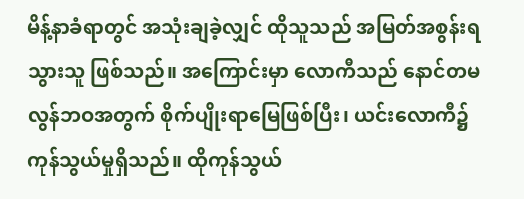မိန့်နာခံရာတွင် အသုံးချခဲ့လျှင် ထိုသူသည် အမြတ်အစွန်းရသွားသူ ဖြစ်သည်။ အကြောင်းမှာ လောကီသည် နောင်တမလွန်ဘဝအတွက် စိုက်ပျိုးရာမြေဖြစ်ပြီး၊ ယင်းလောကီ၌ ကုန်သွယ်မှုရှိသည်။ ထိုကုန်သွယ်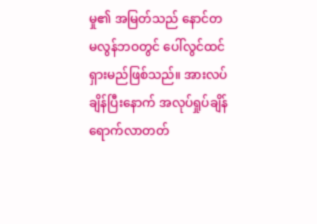မှု၏ အမြတ်သည် နောင်တမလွန်ဘဝတွင် ပေါ်လွင်ထင်ရှားမည်ဖြစ်သည်။ အားလပ်ချိန်ပြီးနောက် အလုပ်ရှုပ်ချိန် ရောက်လာတတ်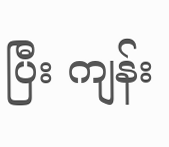ပြီး ကျန်း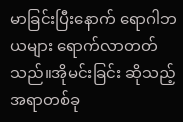မာခြင်းပြီးနောက် ရောဂါဘယများ ရောက်လာတတ်သည်။အိုမင်းခြင်း ဆိုသည့်အရာတစ်ခု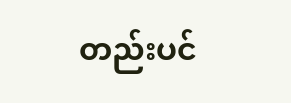တည်းပင်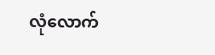လုံလောက်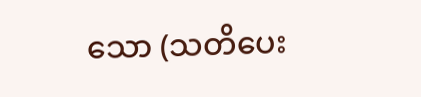သော (သတိပေး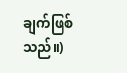ချက်ဖြစ်သည်။)